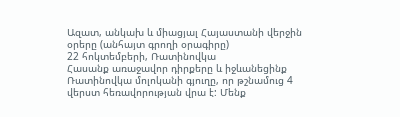Ազատ, անկախ և միացյալ Հայաստանի վերջին օրերը (անհայտ գրողի օրագիրը)
22 հոկտեմբերի, Ռատինովկա
Հասանք առաջավոր դիրքերը և իջևանեցինք Ռատինովկա մոլոկանի գյուղը, որ թշնամուց 4 վերստ հեռավորության վրա է: Մենք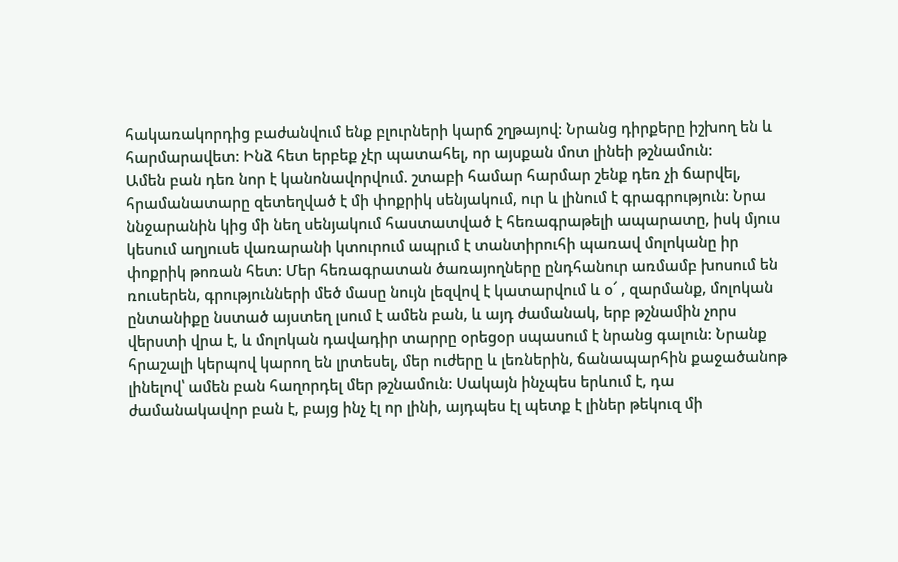հակառակորդից բաժանվում ենք բլուրների կարճ շղթայով: Նրանց դիրքերը իշխող են և հարմարավետ: Ինձ հետ երբեք չէր պատահել, որ այսքան մոտ լինեի թշնամուն:
Ամեն բան դեռ նոր է կանոնավորվում. շտաբի համար հարմար շենք դեռ չի ճարվել, հրամանատարը զետեղված է մի փոքրիկ սենյակում, ուր և լինում է գրագրություն: Նրա ննջարանին կից մի նեղ սենյակում հաստատված է հեռագրաթելի ապարատը, իսկ մյուս կեսում աղյուսե վառարանի կտուրում ապրւմ է տանտիրուհի պառավ մոլոկանը իր փոքրիկ թոռան հետ: Մեր հեռագրատան ծառայողները ընդհանուր առմամբ խոսում են ռուսերեն, գրությունների մեծ մասը նույն լեզվով է կատարվում և օ՜ , զարմանք, մոլոկան ընտանիքը նստած այստեղ լսում է ամեն բան, և այդ ժամանակ, երբ թշնամին չորս վերստի վրա է, և մոլոկան դավադիր տարրը օրեցօր սպասում է նրանց գալուն: Նրանք հրաշալի կերպով կարող են լրտեսել, մեր ուժերը և լեռներին, ճանապարհին քաջածանոթ լինելով՝ ամեն բան հաղորդել մեր թշնամուն: Սակայն ինչպես երևում է, դա ժամանակավոր բան է, բայց ինչ էլ որ լինի, այդպես էլ պետք է լիներ թեկուզ մի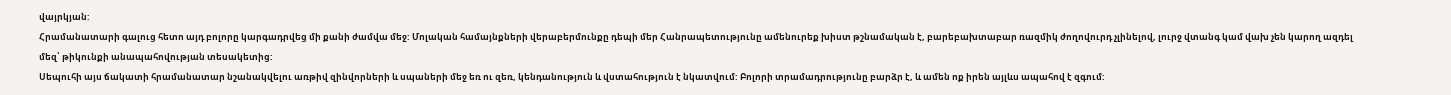վայրկյան:
Հրամանատարի գալուց հետո այդ բոլորը կարգադրվեց մի քանի ժամվա մեջ: Մոլական համայնքների վերաբերմունքը դեպի մեր Հանրապետությունը ամենուրեք խիստ թշնամական է, բարեբախտաբար ռազմիկ ժողովուրդ չլինելով, լուրջ վտանգ կամ վախ չեն կարող ազդել մեզ՝ թիկունքի անապահովության տեսակետից:
Սեպուհի այս ճակատի հրամանատար նշանակվելու առթիվ զինվորների և սպաների մեջ եռ ու զեռ, կենդանություն և վստահություն է նկատվում: Բոլորի տրամադրությունը բարձր է, և ամեն ոք իրեն այլևս ապահով է զգում: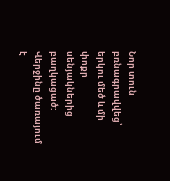Նոր տուն բռնագրավվեց՝ երկու մեծ և մի փոքր սենյակներից բաղկացած: Վերջինը ծառայում է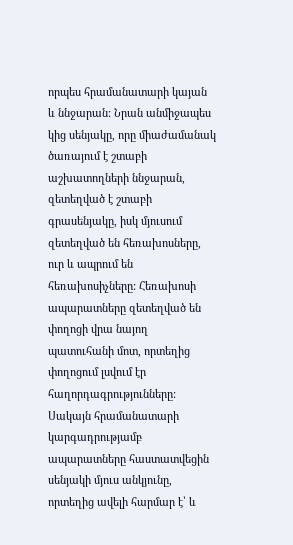որպես հրամանատարի կայան և ննջարան: Նրան անմիջապես կից սենյակը, որը միաժամանակ ծառայում է շտաբի աշխատողների ննջարան, զետեղված է շտաբի գրասենյակը, իսկ մյուսում զետեղված են հեռախոսները, ուր և ապրում են հեռախոսիչները: Հեռախոսի ապարատները զետեղված են փողոցի վրա նայող պատուհանի մոտ, որտեղից փողոցում լսվում էր հաղորդագրությունները: Սակայն հրամանատարի կարգադրությամբ ապարատները հաստատվեցին սենյակի մյուս անկյունը, որտեղից ավելի հարմար է՝ և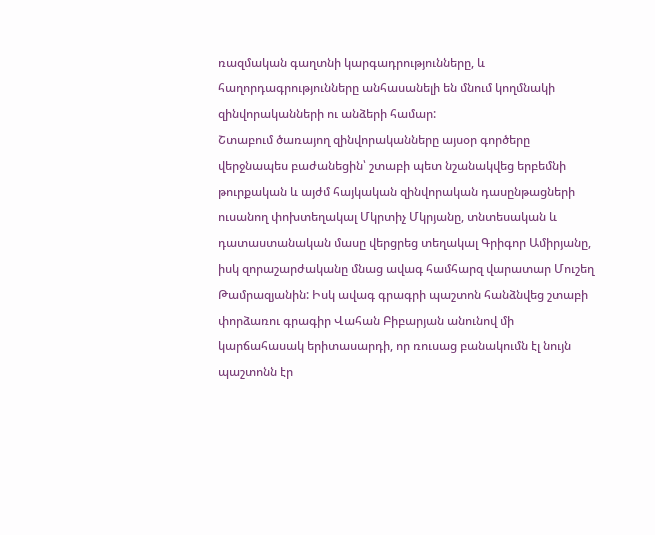ռազմական գաղտնի կարգադրությունները, և հաղորդագրությունները անհասանելի են մնում կողմնակի զինվորականների ու անձերի համար:
Շտաբում ծառայող զինվորականները այսօր գործերը վերջնապես բաժանեցին՝ շտաբի պետ նշանակվեց երբեմնի թուրքական և այժմ հայկական զինվորական դասընթացների ուսանող փոխտեղակալ Մկրտիչ Մկրյանը, տնտեսական և դատաստանական մասը վերցրեց տեղակալ Գրիգոր Ամիրյանը, իսկ զորաշարժականը մնաց ավագ համհարզ վարատար Մուշեղ Թամրազյանին: Իսկ ավագ գրագրի պաշտոն հանձնվեց շտաբի փորձառու գրագիր Վահան Բիբարյան անունով մի կարճահասակ երիտասարդի, որ ռուսաց բանակումն էլ նույն պաշտոնն էր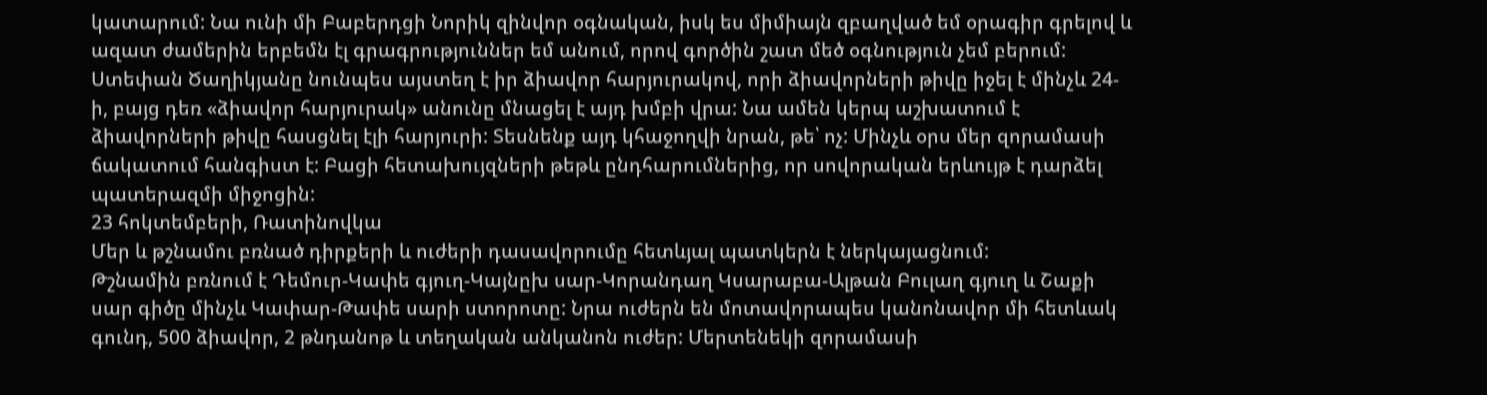կատարում: Նա ունի մի Բաբերդցի Նորիկ զինվոր օգնական, իսկ ես միմիայն զբաղված եմ օրագիր գրելով և ազատ ժամերին երբեմն էլ գրագրություններ եմ անում, որով գործին շատ մեծ օգնություն չեմ բերում:
Ստեփան Ծաղիկյանը նունպես այստեղ է իր ձիավոր հարյուրակով, որի ձիավորների թիվը իջել է մինչև 24-ի, բայց դեռ «ձիավոր հարյուրակ» անունը մնացել է այդ խմբի վրա: Նա ամեն կերպ աշխատում է ձիավորների թիվը հասցնել էլի հարյուրի: Տեսնենք այդ կհաջողվի նրան, թե՝ ոչ: Մինչև օրս մեր զորամասի ճակատում հանգիստ է: Բացի հետախույզների թեթև ընդհարումներից, որ սովորական երևույթ է դարձել պատերազմի միջոցին:
23 հոկտեմբերի, Ռատինովկա
Մեր և թշնամու բռնած դիրքերի և ուժերի դասավորումը հետևյալ պատկերն է ներկայացնում:
Թշնամին բռնում է Դեմուր-Կափե գյուղ-Կայնըխ սար-Կորանդաղ Կսարաբա-Ալթան Բուլաղ գյուղ և Շաքի սար գիծը մինչև Կափար-Թափե սարի ստորոտը: Նրա ուժերն են մոտավորապես կանոնավոր մի հետևակ գունդ, 500 ձիավոր, 2 թնդանոթ և տեղական անկանոն ուժեր: Մերտենեկի զորամասի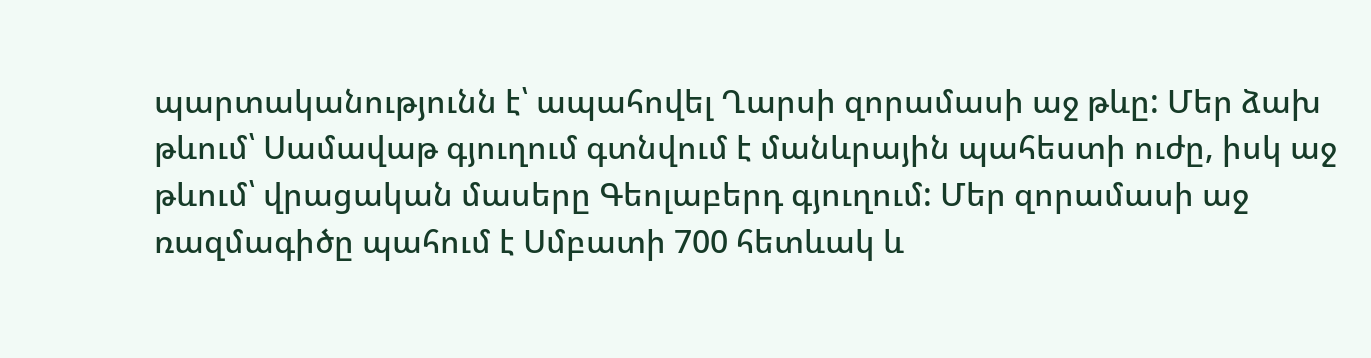պարտականությունն է՝ ապահովել Ղարսի զորամասի աջ թևը: Մեր ձախ թևում՝ Սամավաթ գյուղում գտնվում է մանևրային պահեստի ուժը, իսկ աջ թևում՝ վրացական մասերը Գեոլաբերդ գյուղում: Մեր զորամասի աջ ռազմագիծը պահում է Սմբատի 700 հետևակ և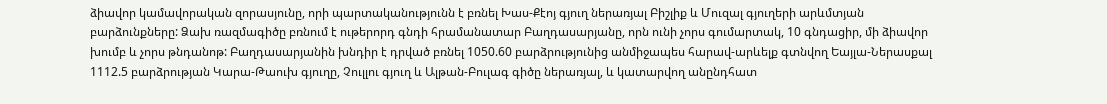ձիավոր կամավորական զորասյունը, որի պարտականությունն է բռնել Խաս-Քէոյ գյուղ ներառյալ Բիշլիք և Մուզալ գյուղերի արևմտյան բարձունքները: Ձախ ռազմագիծը բռնում է ութերորդ գնդի հրամանատար Բաղդասարյանը, որն ունի չորս գումարտակ, 10 գնդացիր, մի ձիավոր խումբ և չորս թնդանոթ: Բաղդասարյանին խնդիր է դրված բռնել 1050.60 բարձրությունից անմիջապես հարավ-արևելք գտնվող Եայլա-Ներասքալ 1112.5 բարձրության Կարա-Թաուխ գյուղը, Չուլլու գյուղ և Ալթան-Բուլագ գիծը ներառյալ, և կատարվող անընդհատ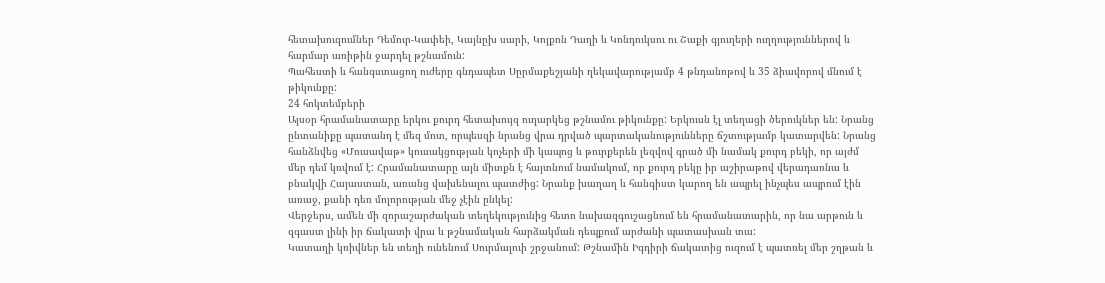հետախուզումներ Դեմուր-Կափեի, Կայնըխ սարի, Կոյքոն Դաղի և Կոնդուկսու ու Շաքի գյուղերի ուղղություններով և հարմար առիթին ջարդել թշնամուն:
Պահեստի և հանգստացող ուժերը գնդապետ Սըրմաքեշյանի ղեկավարությամբ 4 թնդանոթով և 35 ձիավորով մնում է թիկունքը:
24 հոկտեմբերի
Այսօր հրամանատարը երկու քուրդ հետախույզ ուղարկեց թշնամու թիկունքը: Երկուսն էլ տեղացի ծերուկներ են: Նրանց ընտանիքը պատանդ է մեզ մոտ, որպեսզի նրանց վրա դրված պարտականությունները ճշտությամբ կատարվեն: Նրանց հանձնվեց «Մուսավաթ» կուսակցության կոչերի մի կապոց և թուրքերեն լեզվով գրած մի նամակ քուրդ բեկի, որ այժմ մեր դեմ կռվում է: Հրամանատարը այն միտքն է հայտնում նամակում, որ քուրդ բեկը իր աշիրաթով վերադառնա և բնակվի Հայաստան, առանց վախենալու պատժից: Նրանք խաղաղ և հանգիստ կարող են ապրել ինչպես ապրում էին առաջ, քանի դեռ մոլորության մեջ չէին ընկել:
Վերջերս, ամեն մի զորաշարժական տեղեկությունից հետո նախազգուշացնում են հրամանատարին, որ նա արթուն և զգաստ լինի իր ճակատի վրա և թշնամական հարձակման դեպքում արժանի պատասխան տա:
Կատաղի կռիվներ են տեղի ունենում Սուրմալուի շրջանում: Թշնամին Իգդիրի ճակատից ուզում է պատռել մեր շղթան և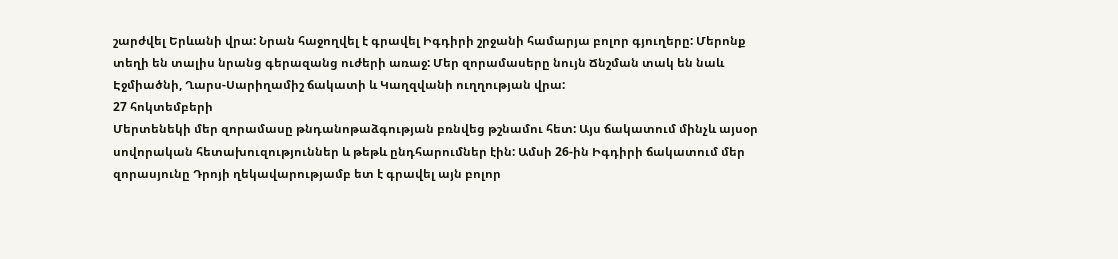շարժվել Երևանի վրա: Նրան հաջողվել է գրավել Իգդիրի շրջանի համարյա բոլոր գյուղերը: Մերոնք տեղի են տալիս նրանց գերազանց ուժերի առաջ: Մեր զորամասերը նույն Ճնշման տակ են նաև Էջմիածնի, Ղարս-Սարիղամիշ ճակատի և Կաղզվանի ուղղության վրա:
27 հոկտեմբերի
Մերտենեկի մեր զորամասը թնդանոթաձգության բռնվեց թշնամու հետ: Այս ճակատում մինչև այսօր սովորական հետախուզություններ և թեթև ընդհարումներ էին: Ամսի 26-ին Իգդիրի ճակատում մեր զորասյունը Դրոյի ղեկավարությամբ ետ է գրավել այն բոլոր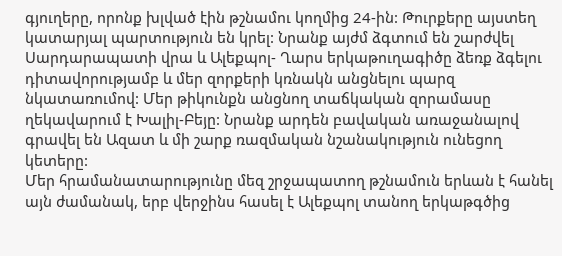գյուղերը, որոնք խլված էին թշնամու կողմից 24-ին: Թուրքերը այստեղ կատարյալ պարտություն են կրել: Նրանք այժմ ձգտում են շարժվել Սարդարապատի վրա և Ալեքպոլ- Ղարս երկաթուղագիծը ձեռք ձգելու դիտավորությամբ և մեր զորքերի կռնակն անցնելու պարզ նկատառումով: Մեր թիկունքն անցնող տաճկական զորամասը ղեկավարում է Խալիլ-Բեյը: Նրանք արդեն բավական առաջանալով գրավել են Ազատ և մի շարք ռազմական նշանակություն ունեցող կետերը:
Մեր հրամանատարությունը մեզ շրջապատող թշնամուն երևան է հանել այն ժամանակ, երբ վերջինս հասել է Ալեքպոլ տանող երկաթգծից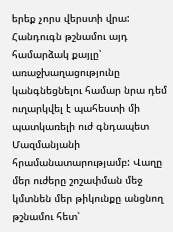երեք չորս վերստի վրա: Հանդուգն թշնամու այդ համարձակ քայլը՝ առաջխաղացությունը կանգնեցնելու համար նրա դեմ ուղարկվել է պահեստի մի պատկառելի ուժ գնդապետ Մազմանյանի հրամանատարությամբ: Վաղը մեր ուժերը շոշափման մեջ կմտնեն մեր թիկունքը անցնող թշնամու հետ՝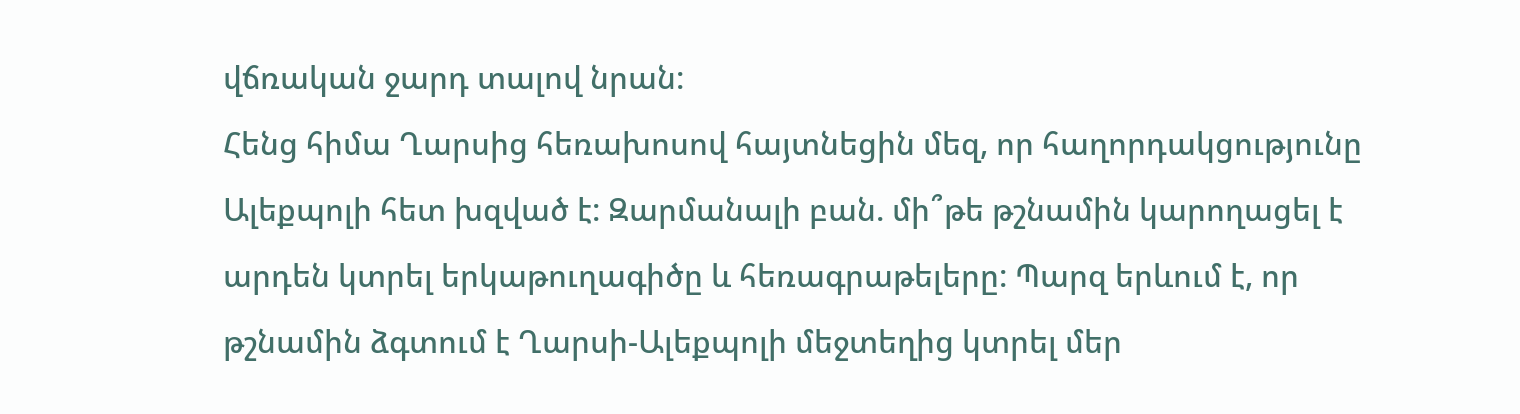վճռական ջարդ տալով նրան:
Հենց հիմա Ղարսից հեռախոսով հայտնեցին մեզ, որ հաղորդակցությունը Ալեքպոլի հետ խզված է: Զարմանալի բան. մի՞թե թշնամին կարողացել է արդեն կտրել երկաթուղագիծը և հեռագրաթելերը: Պարզ երևում է, որ թշնամին ձգտում է Ղարսի-Ալեքպոլի մեջտեղից կտրել մեր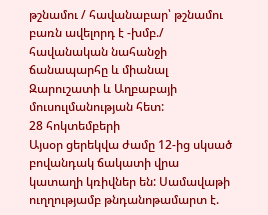թշնամու / հավանաբար՝ թշնամու բառն ավելորդ է -խմբ./ հավանական նահանջի ճանապարհը և միանալ Զարուշատի և Աղբաբայի մուսուլմանության հետ:
28 հոկտեմբերի
Այսօր ցերեկվա ժամը 12-ից սկսած բովանդակ ճակատի վրա կատաղի կռիվներ են: Սամավաթի ուղղությամբ թնդանոթամարտ է.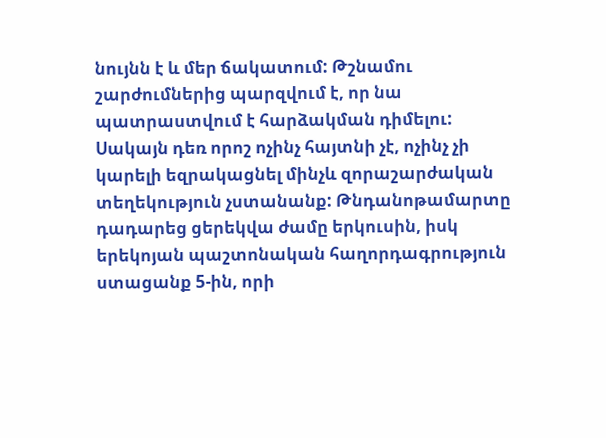նույնն է և մեր ճակատում: Թշնամու շարժումներից պարզվում է, որ նա պատրաստվում է հարձակման դիմելու: Սակայն դեռ որոշ ոչինչ հայտնի չէ, ոչինչ չի կարելի եզրակացնել մինչև զորաշարժական տեղեկություն չստանանք: Թնդանոթամարտը դադարեց ցերեկվա ժամը երկուսին, իսկ երեկոյան պաշտոնական հաղորդագրություն ստացանք 5-ին, որի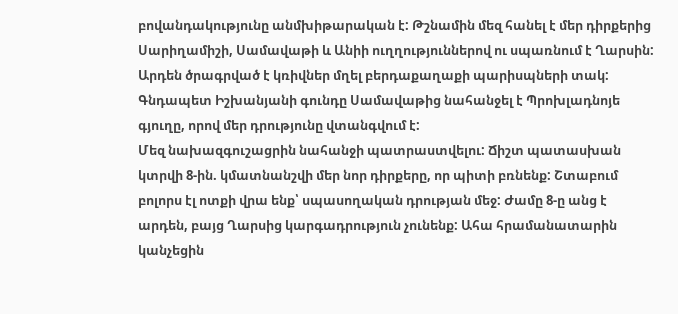բովանդակությունը անմխիթարական է: Թշնամին մեզ հանել է մեր դիրքերից Սարիղամիշի, Սամավաթի և Անիի ուղղություններով ու սպառնում է Ղարսին: Արդեն ծրագրված է կռիվներ մղել բերդաքաղաքի պարիսպների տակ: Գնդապետ Իշխանյանի գունդը Սամավաթից նահանջել է Պրոխլադնոյե գյուղը, որով մեր դրությունը վտանգվում է:
Մեզ նախազգուշացրին նահանջի պատրաստվելու: Ճիշտ պատասխան կտրվի 8-ին. կմատնանշվի մեր նոր դիրքերը, որ պիտի բռնենք: Շտաբում բոլորս էլ ոտքի վրա ենք՝ սպասողական դրության մեջ: Ժամը 8-ը անց է արդեն, բայց Ղարսից կարգադրություն չունենք: Ահա հրամանատարին կանչեցին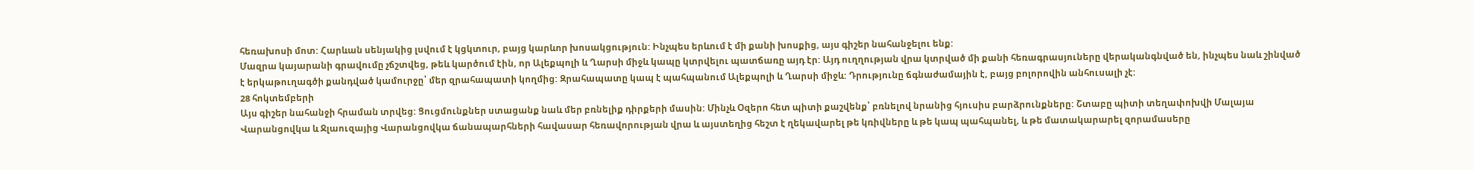հեռախոսի մոտ: Հարևան սենյակից լսվում է կցկտուր, բայց կարևոր խոսակցություն: Ինչպես երևում է մի քանի խոսքից, այս գիշեր նահանջելու ենք:
Մազրա կայարանի գրավումը չճշտվեց, թեև կարծում էին, որ Ալեքպոլի և Ղարսի միջև կապը կտրվելու պատճառը այդ էր: Այդ ուղղության վրա կտրված մի քանի հեռագրասյուները վերականգնված են, ինչպես նաև շինված է երկաթուղագծի քանդված կամուրջը՝ մեր զրահապատի կողմից: Զրահապատը կապ է պահպանում Ալեքպոլի և Ղարսի միջև: Դրությունը ճգնաժամային է, բայց բոլորովին անհուսալի չէ:
28 հոկտեմբերի
Այս գիշեր նահանջի հրաման տրվեց: Ցուցմունքներ ստացանք նաև մեր բռնելիք դիրքերի մասին: Մինչև Օզերո հետ պիտի քաշվենք՝ բռնելով նրանից հյուսիս բարձրունքները: Շտաբը պիտի տեղափոխվի Մալայա Վարանցովկա և Ջլաուզայից Վարանցովկա ճանապարհների հավասար հեռավորության վրա և այստեղից հեշտ է ղեկավարել թե կռիվները և թե կապ պահպանել, և թե մատակարարել զորամասերը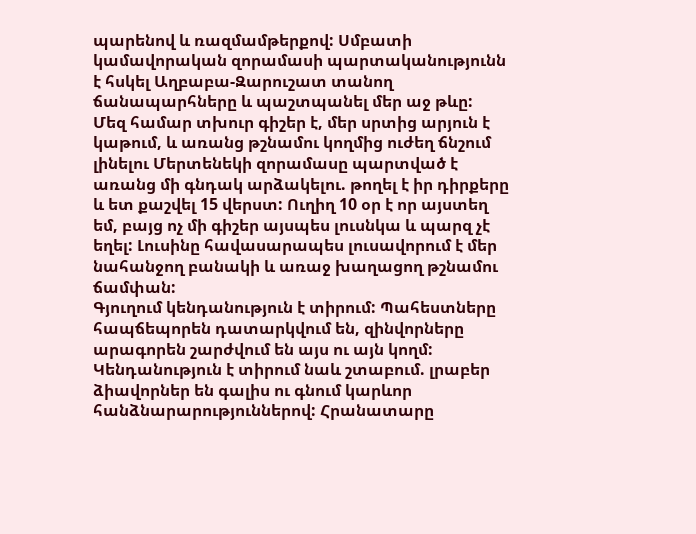պարենով և ռազմամթերքով: Սմբատի կամավորական զորամասի պարտականությունն է հսկել Աղբաբա-Զարուշատ տանող ճանապարհները և պաշտպանել մեր աջ թևը:
Մեզ համար տխուր գիշեր է, մեր սրտից արյուն է կաթում, և առանց թշնամու կողմից ուժեղ ճնշում լինելու Մերտենեկի զորամասը պարտված է առանց մի գնդակ արձակելու. թողել է իր դիրքերը և ետ քաշվել 15 վերստ: Ուղիղ 10 օր է որ այստեղ եմ, բայց ոչ մի գիշեր այսպես լուսնկա և պարզ չէ եղել: Լուսինը հավասարապես լուսավորում է մեր նահանջող բանակի և առաջ խաղացող թշնամու ճամփան:
Գյուղում կենդանություն է տիրում: Պահեստները հապճեպորեն դատարկվում են, զինվորները արագորեն շարժվում են այս ու այն կողմ: Կենդանություն է տիրում նաև շտաբում. լրաբեր ձիավորներ են գալիս ու գնում կարևոր հանձնարարություններով: Հրանատարը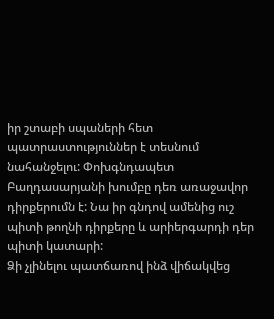իր շտաբի սպաների հետ պատրաստություններ է տեսնում նահանջելու: Փոխգնդապետ Բաղդասարյանի խումբը դեռ առաջավոր դիրքերումն է: Նա իր գնդով ամենից ուշ պիտի թողնի դիրքերը և արիերգարդի դեր պիտի կատարի:
Ձի չլինելու պատճառով ինձ վիճակվեց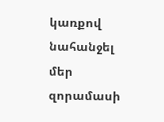կառքով նահանջել մեր զորամասի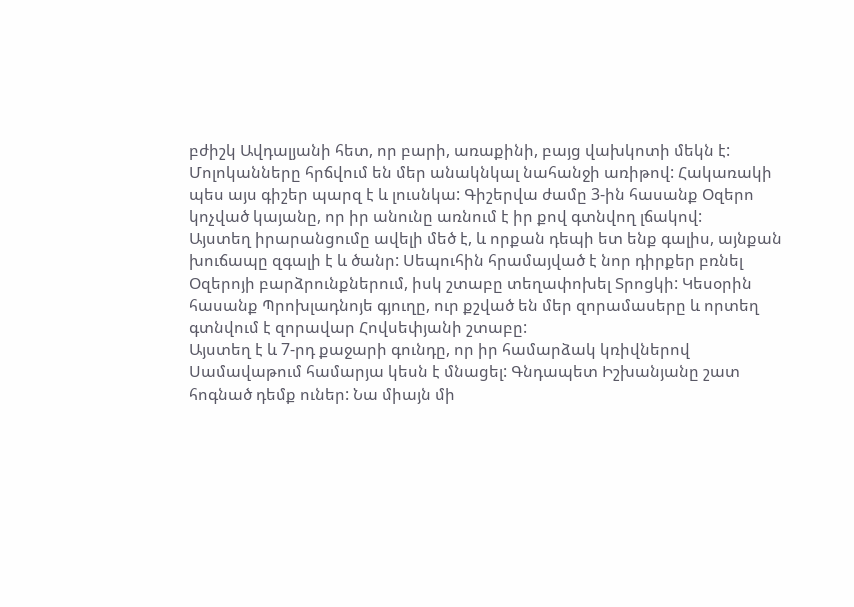բժիշկ Ավդալյանի հետ, որ բարի, առաքինի, բայց վախկոտի մեկն է: Մոլոկանները հրճվում են մեր անակնկալ նահանջի առիթով: Հակառակի պես այս գիշեր պարզ է և լուսնկա: Գիշերվա ժամը 3-ին հասանք Օզերո կոչված կայանը, որ իր անունը առնում է իր քով գտնվող լճակով:
Այստեղ իրարանցումը ավելի մեծ է, և որքան դեպի ետ ենք գալիս, այնքան խուճապը զգալի է և ծանր: Սեպուհին հրամայված է նոր դիրքեր բռնել Օզերոյի բարձրունքներում, իսկ շտաբը տեղափոխել Տրոցկի: Կեսօրին հասանք Պրոխլադնոյե գյուղը, ուր քշված են մեր զորամասերը և որտեղ գտնվում է զորավար Հովսեփյանի շտաբը:
Այստեղ է և 7-րդ քաջարի գունդը, որ իր համարձակ կռիվներով Սամավաթում համարյա կեսն է մնացել: Գնդապետ Իշխանյանը շատ հոգնած դեմք ուներ: Նա միայն մի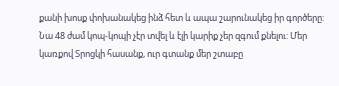քանի խոսք փոխանակեց ինձ հետ և ապա շարունակեց իր գործերը: Նա 48 ժամ կոպ-կոպի չէր տվել և էլի կարիք չեր զգում քնելու: Մեր կառքով Տրոցկի հասանք, ուր գտանք մեր շտաբը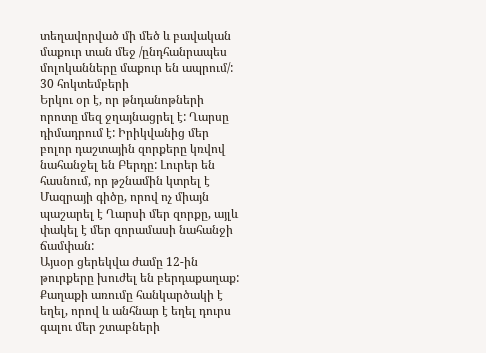տեղավորված մի մեծ և բավական մաքուր տան մեջ /ընդհանրապես մոլոկանները մաքուր են ապրում/:
30 հոկտեմբերի
Երկու օր է, որ թնդանոթների որոտը մեզ ջղայնացրել է: Ղարսը դիմադրում է: Իրիկվանից մեր բոլոր դաշտային զորքերը կռվով նահանջել են Բերդը: Լուրեր են հասնում, որ թշնամին կտրել է Մազրայի գիծը, որով ոչ միայն պաշարել է Ղարսի մեր զորքը, այլև փակել է մեր զորամասի նահանջի ճամփան:
Այսօր ցերեկվա ժամը 12-ին թուրքերը խուժել են բերդաքաղաք: Քաղաքի առումը հանկարծակի է եղել, որով և անհնար է եղել դուրս գալու մեր շտաբների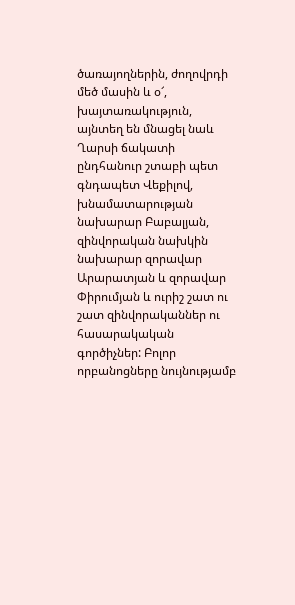ծառայողներին, ժողովրդի մեծ մասին և օ՜, խայտառակություն, այնտեղ են մնացել նաև Ղարսի ճակատի ընդհանուր շտաբի պետ գնդապետ Վեքիլով, խնամատարության նախարար Բաբալյան, զինվորական նախկին նախարար զորավար Արարատյան և զորավար Փիրումյան և ուրիշ շատ ու շատ զինվորականներ ու հասարակական գործիչներ: Բոլոր որբանոցները նույնությամբ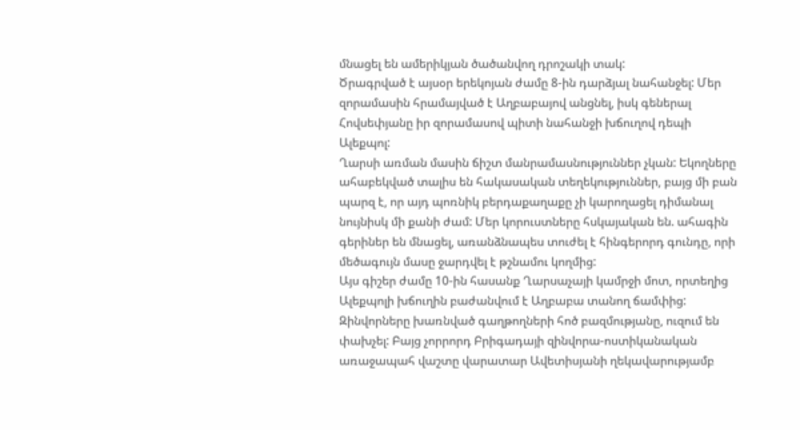մնացել են ամերիկյան ծածանվող դրոշակի տակ:
Ծրագրված է այսօր երեկոյան ժամը 8-ին դարձյալ նահանջել: Մեր զորամասին հրամայված է Աղբաբայով անցնել, իսկ գեներալ Հովսեփյանը իր զորամասով պիտի նահանջի խճուղով դեպի Ալեքպոլ:
Ղարսի առման մասին ճիշտ մանրամասնություններ չկան: Եկողները ահաբեկված տալիս են հակասական տեղեկություններ, բայց մի բան պարզ է, որ այդ պոռնիկ բերդաքաղաքը չի կարողացել դիմանալ նույնիսկ մի քանի ժամ: Մեր կորուստները հսկայական են. ահագին գերիներ են մնացել, առանձնապես տուժել է հինգերորդ գունդը, որի մեծագույն մասը ջարդվել է թշնամու կողմից:
Այս գիշեր ժամը 10-ին հասանք Ղարսաչայի կամրջի մոտ, որտեղից Ալեքպոլի խճուղին բաժանվում է Աղբաբա տանող ճամփից: Զինվորները խառնված գաղթողների հոծ բազմությանը, ուզում են փախչել: Բայց չորրորդ Բրիգադայի զինվորա-ոստիկանական առաջապահ վաշտը վարատար Ավետիսյանի ղեկավարությամբ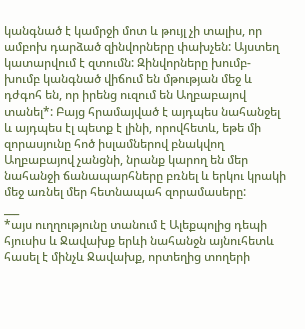կանգնած է կամրջի մոտ և թույլ չի տալիս, որ ամբոխ դարձած զինվորները փախչեն: Այստեղ կատարվում է զտումն: Զինվորները խումբ-խումբ կանգնած վիճում են մթության մեջ և դժգոհ են, որ իրենց ուզում են Աղբաբայով տանել*: Բայց հրամայված է այդպես նահանջել և այդպես էլ պետք է լինի, որովհետև, եթե մի զորասյունը հոծ իսլամներով բնակվող Աղբաբայով չանցնի, նրանք կարող են մեր նահանջի ճանապարհները բռնել և երկու կրակի մեջ առնել մեր հետնապահ զորամասերը:
___
*այս ուղղությունը տանում է Ալեքպոլից դեպի հյուսիս և Ջավախք երևի նահանջն այնուհետև հասել է մինչև Ջավախք, որտեղից տողերի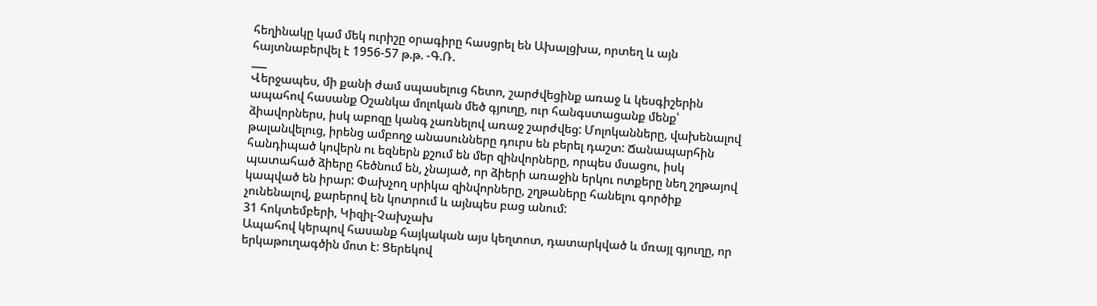հեղինակը կամ մեկ ուրիշը օրագիրը հասցրել են Ախալցխա, որտեղ և այն հայտնաբերվել է 1956-57 թ.թ. -Գ.Ռ.
___
Վերջապես, մի քանի ժամ սպասելուց հետո, շարժվեցինք առաջ և կեսգիշերին ապահով հասանք Օշանկա մոլոկան մեծ գյուղը, ուր հանգստացանք մենք՝ ձիավորներս, իսկ աբոզը կանգ չառնելով առաջ շարժվեց: Մոլոկանները, վախենալով թալանվելուց, իրենց ամբողջ անասունները դուրս են բերել դաշտ: Ճանապարհին հանդիպած կովերն ու եզներն քշում են մեր զինվորները, որպես մսացու, իսկ պատահած ձիերը հեծնում են, չնայած, որ ձիերի առաջին երկու ոտքերը նեղ շղթայով կապված են իրար: Փախչող սրիկա զինվորները, շղթաները հանելու գործիք չունենալով, քարերով են կոտրում և այնպես բաց անում:
31 հոկտեմբերի, Կիզիլ-Չախչախ
Ապահով կերպով հասանք հայկական այս կեղտոտ, դատարկված և մռայլ գյուղը, որ երկաթուղագծին մոտ է: Ցերեկով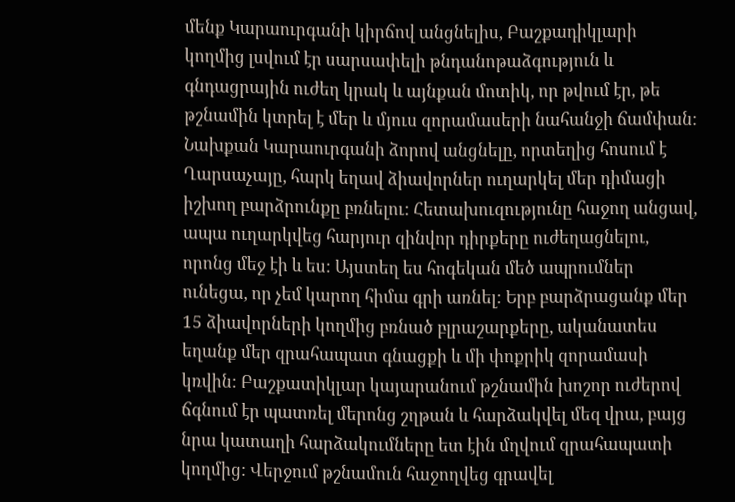մենք Կարաուրգանի կիրճով անցնելիս, Բաշքադիկլարի կողմից լսվում էր սարսափելի թնդանոթաձգություն և գնդացրային ուժեղ կրակ և այնքան մոտիկ, որ թվում էր, թե թշնամին կտրել է մեր և մյուս զորամասերի նահանջի ճամփան: Նախքան Կարաուրգանի ձորով անցնելը, որտեղից հոսում է Ղարսաչայը, հարկ եղավ ձիավորներ ուղարկել մեր դիմացի իշխող բարձրունքը բռնելու: Հետախուզությունը հաջող անցավ, ապա ուղարկվեց հարյուր զինվոր դիրքերը ուժեղացնելու, որոնց մեջ էի և ես: Այստեղ ես հոգեկան մեծ ապրումներ ունեցա, որ չեմ կարող հիմա գրի առնել: Երբ բարձրացանք մեր 15 ձիավորների կողմից բռնած բլրաշարքերը, ականատես եղանք մեր զրահապատ գնացքի և մի փոքրիկ զորամասի կռվին: Բաշքատիկլար կայարանում թշնամին խոշոր ուժերով ճգնում էր պատռել մերոնց շղթան և հարձակվել մեզ վրա, բայց նրա կատաղի հարձակումները ետ էին մղվում զրահապատի կողմից: Վերջում թշնամուն հաջողվեց գրավել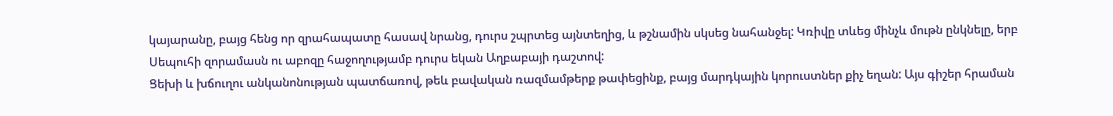կայարանը, բայց հենց որ զրահապատը հասավ նրանց, դուրս շպրտեց այնտեղից, և թշնամին սկսեց նահանջել: Կռիվը տևեց մինչև մութն ընկնելը, երբ Սեպուհի զորամասն ու աբոզը հաջողությամբ դուրս եկան Աղբաբայի դաշտով:
Ցեխի և խճուղու անկանոնության պատճառով, թեև բավական ռազմամթերք թափեցինք, բայց մարդկային կորուստներ քիչ եղան: Այս գիշեր հրաման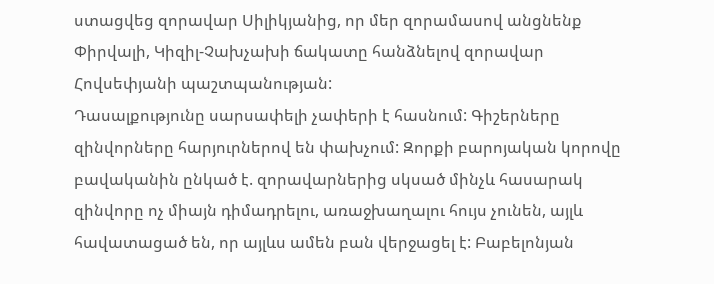ստացվեց զորավար Սիլիկյանից, որ մեր զորամասով անցնենք Փիրվալի, Կիզիլ-Չախչախի ճակատը հանձնելով զորավար Հովսեփյանի պաշտպանության:
Դասալքությունը սարսափելի չափերի է հասնում: Գիշերները զինվորները հարյուրներով են փախչում: Զորքի բարոյական կորովը բավականին ընկած է. զորավարներից սկսած մինչև հասարակ զինվորը ոչ միայն դիմադրելու, առաջխաղալու հույս չունեն, այլև հավատացած են, որ այլևս ամեն բան վերջացել է: Բաբելոնյան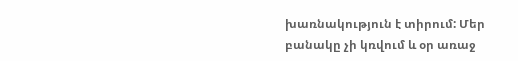խառնակություն է տիրում: Մեր բանակը չի կռվում և օր առաջ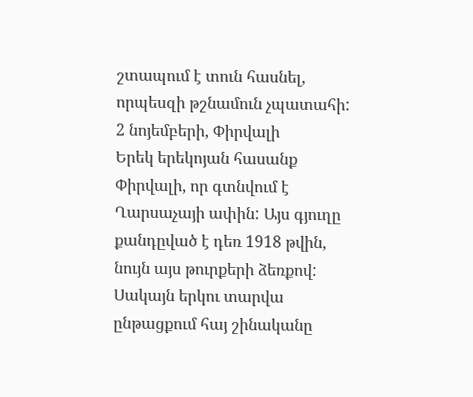շտապում է տուն հասնել, որպեսզի թշնամուն չպատահի:
2 նոյեմբերի, Փիրվալի
Երեկ երեկոյան հասանք Փիրվալի, որ գտնվում է Ղարսաչայի ափին: Այս գյուղը քանդըված է դեռ 1918 թվին, նույն այս թուրքերի ձեռքով: Սակայն երկու տարվա ընթացքում հայ շինականը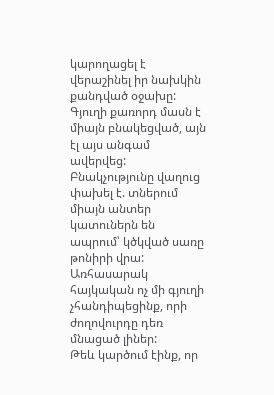կարողացել է վերաշինել իր նախկին քանդված օջախը: Գյուղի քառորդ մասն է միայն բնակեցված, այն էլ այս անգամ ավերվեց: Բնակչությունը վաղուց փախել է. տներում միայն անտեր կատուներն են ապրում՝ կծկված սառը թոնիրի վրա: Առհասարակ հայկական ոչ մի գյուղի չհանդիպեցինք, որի ժողովուրդը դեռ մնացած լիներ:
Թեև կարծում էինք, որ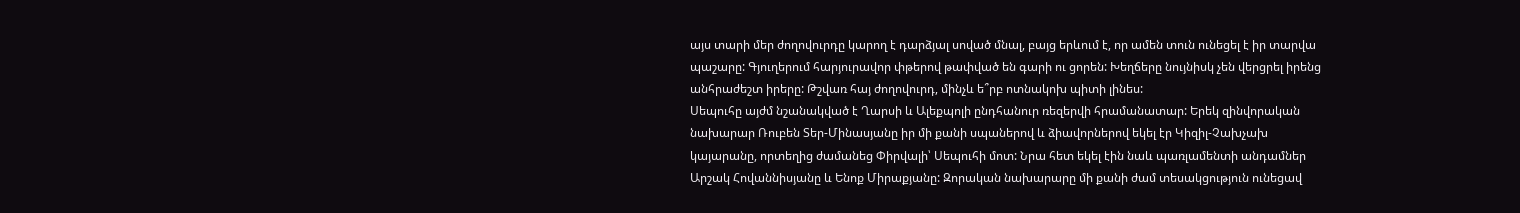այս տարի մեր ժողովուրդը կարող է դարձյալ սոված մնալ, բայց երևում է, որ ամեն տուն ունեցել է իր տարվա պաշարը: Գյուղերում հարյուրավոր փթերով թափված են գարի ու ցորեն: Խեղճերը նույնիսկ չեն վերցրել իրենց անհրաժեշտ իրերը: Թշվառ հայ ժողովուրդ, մինչև ե՞րբ ոտնակոխ պիտի լինես:
Սեպուհը այժմ նշանակված է Ղարսի և Ալեքպոլի ընդհանուր ռեզերվի հրամանատար: Երեկ զինվորական նախարար Ռուբեն Տեր-Մինասյանը իր մի քանի սպաներով և ձիավորներով եկել էր Կիզիլ-Չախչախ կայարանը, որտեղից ժամանեց Փիրվալի՝ Սեպուհի մոտ: Նրա հետ եկել էին նաև պառլամենտի անդամներ Արշակ Հովաննիսյանը և Ենոք Միրաքյանը: Զորական նախարարը մի քանի ժամ տեսակցություն ունեցավ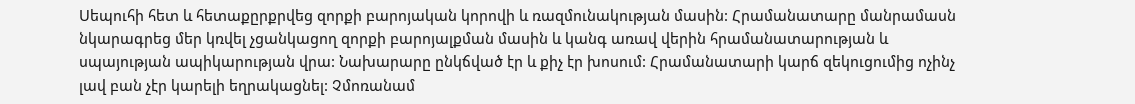Սեպուհի հետ և հետաքըրքրվեց զորքի բարոյական կորովի և ռազմունակության մասին: Հրամանատարը մանրամասն նկարագրեց մեր կռվել չցանկացող զորքի բարոյալքման մասին և կանգ առավ վերին հրամանատարության և սպայության ապիկարության վրա: Նախարարը ընկճված էր և քիչ էր խոսում: Հրամանատարի կարճ զեկուցումից ոչինչ լավ բան չէր կարելի եղրակացնել: Չմոռանամ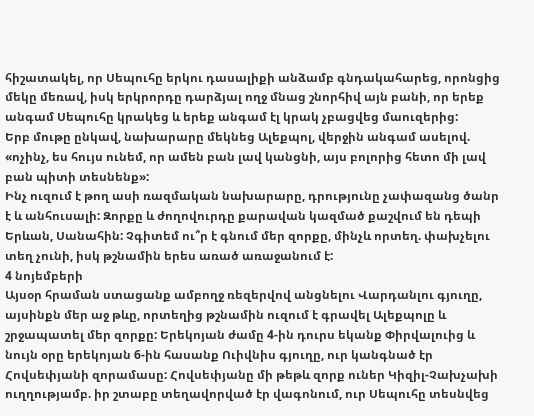հիշատակել, որ Սեպուհը երկու դասալիքի անձամբ գնդակահարեց, որոնցից մեկը մեռավ, իսկ երկրորդը դարձյալ ողջ մնաց շնորհիվ այն բանի, որ երեք անգամ Սեպուհը կրակեց և երեք անգամ էլ կրակ չբացվեց մաուզերից:
Երբ մութը ընկավ, նախարարը մեկնեց Ալեքպոլ, վերջին անգամ ասելով. «ոչինչ, ես հույս ունեմ, որ ամեն բան լավ կանցնի, այս բոլորից հետո մի լավ բան պիտի տեսնենք»:
Ինչ ուզում է թող ասի ռազմական նախարարը, դրությունը չափազանց ծանր է և անհուսալի: Զորքը և ժողովուրդը քարավան կազմած քաշվում են դեպի Երևան, Սանահին: Չգիտեմ ու՞ր է գնում մեր զորքը, մինչև որտեղ. փախչելու տեղ չունի, իսկ թշնամին երես առած առաջանում է:
4 նոյեմբերի
Այսօր հրաման ստացանք ամբողջ ռեզերվով անցնելու Վարդանլու գյուղը, այսինքն մեր աջ թևը, որտեղից թշնամին ուզում է գրավել Ալեքպոլը և շրջապատել մեր զորքը: Երեկոյան ժամը 4-ին դուրս եկանք Փիրվալուից և նույն օրը երեկոյան 6-ին հասանք Ուիվնիս գյուղը, ուր կանգնած էր Հովսեփյանի զորամասը: Հովսեփյանը մի թեթև զորք ուներ Կիզիլ-Չախչախի ուղղությամբ. իր շտաբը տեղավորված էր վագոնում, ուր Սեպուհը տեսնվեց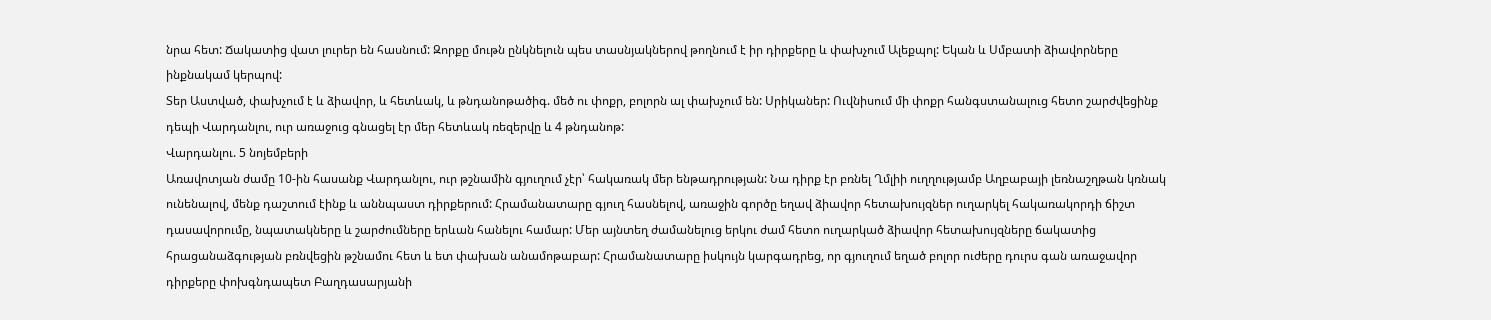նրա հետ: Ճակատից վատ լուրեր են հասնում: Զորքը մութն ընկնելուն պես տասնյակներով թողնում է իր դիրքերը և փախչում Ալեքպոլ: Եկան և Սմբատի ձիավորները ինքնակամ կերպով:
Տեր Աստված, փախչում է և ձիավոր, և հետևակ, և թնդանոթածիգ. մեծ ու փոքր, բոլորն ալ փախչում են: Սրիկաներ: Ուվնիսում մի փոքր հանգստանալուց հետո շարժվեցինք դեպի Վարդանլու, ուր առաջուց գնացել էր մեր հետևակ ռեզերվը և 4 թնդանոթ:
Վարդանլու. 5 նոյեմբերի
Առավոտյան ժամը 10-ին հասանք Վարդանլու, ուր թշնամին գյուղում չէր՝ հակառակ մեր ենթադրության: Նա դիրք էր բռնել Ղմլիի ուղղությամբ Աղբաբայի լեռնաշղթան կռնակ ունենալով, մենք դաշտում էինք և աննպաստ դիրքերում: Հրամանատարը գյուղ հասնելով, առաջին գործը եղավ ձիավոր հետախույզներ ուղարկել հակառակորդի ճիշտ դասավորումը, նպատակները և շարժումները երևան հանելու համար: Մեր այնտեղ ժամանելուց երկու ժամ հետո ուղարկած ձիավոր հետախույզները ճակատից հրացանաձգության բռնվեցին թշնամու հետ և ետ փախան անամոթաբար: Հրամանատարը իսկույն կարգադրեց, որ գյուղում եղած բոլոր ուժերը դուրս գան առաջավոր դիրքերը փոխգնդապետ Բաղդասարյանի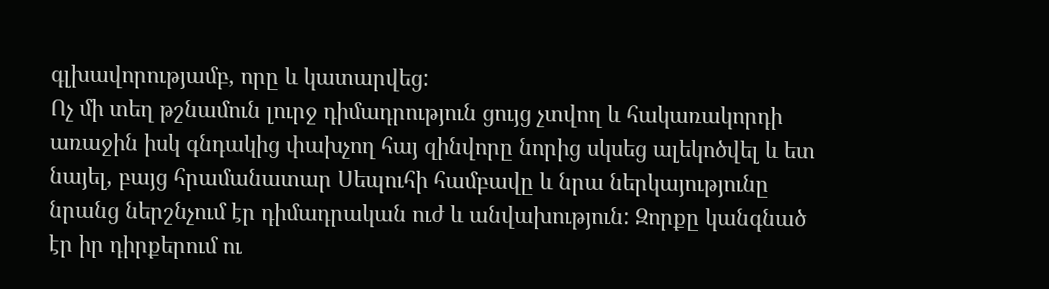գլխավորությամբ, որը և կատարվեց:
Ոչ մի տեղ թշնամուն լուրջ դիմադրություն ցույց չտվող և հակառակորդի առաջին իսկ գնդակից փախչող հայ զինվորը նորից սկսեց ալեկոծվել և ետ նայել, բայց հրամանատար Սեպուհի համբավը և նրա ներկայությունը նրանց ներշնչում էր դիմադրական ուժ և անվախություն: Զորքը կանգնած էր իր դիրքերում ու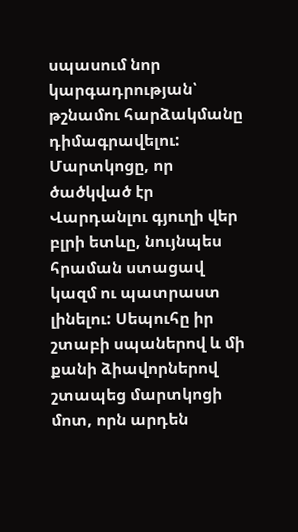սպասում նոր կարգադրության՝ թշնամու հարձակմանը դիմագրավելու: Մարտկոցը, որ ծածկված էր Վարդանլու գյուղի վեր բլրի ետևը, նույնպես հրաման ստացավ կազմ ու պատրաստ լինելու: Սեպուհը իր շտաբի սպաներով և մի քանի ձիավորներով շտապեց մարտկոցի մոտ, որն արդեն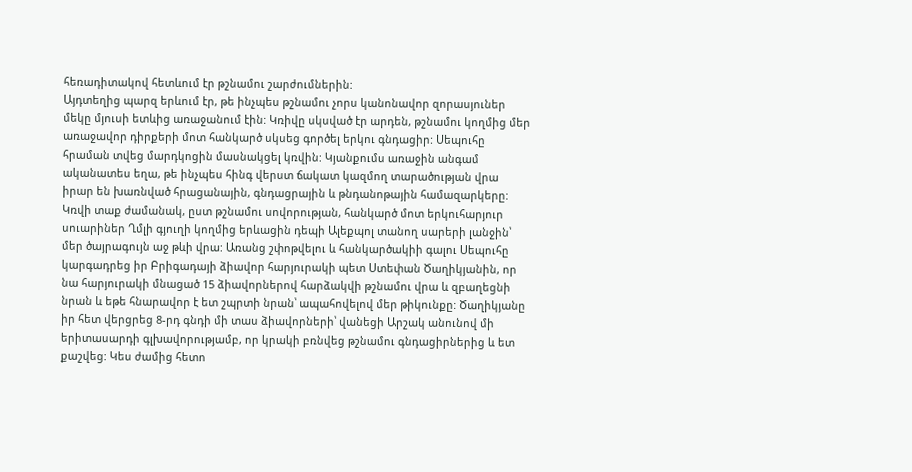հեռադիտակով հետևում էր թշնամու շարժումներին:
Այդտեղից պարզ երևում էր, թե ինչպես թշնամու չորս կանոնավոր զորասյուներ մեկը մյուսի ետևից առաջանում էին: Կռիվը սկսված էր արդեն, թշնամու կողմից մեր առաջավոր դիրքերի մոտ հանկարծ սկսեց գործել երկու գնդացիր: Սեպուհը հրաման տվեց մարդկոցին մասնակցել կռվին: Կյանքումս առաջին անգամ ականատես եղա, թե ինչպես հինգ վերստ ճակատ կազմող տարածության վրա իրար են խառնված հրացանային, գնդացրային և թնդանոթային համազարկերը: Կռվի տաք ժամանակ, ըստ թշնամու սովորության, հանկարծ մոտ երկուհարյուր սուարիներ Ղմլի գյուղի կողմից երևացին դեպի Ալեքպոլ տանող սարերի լանջին՝ մեր ծայրագույն աջ թևի վրա: Առանց շփոթվելու և հանկարծակիի գալու Սեպուհը կարգադրեց իր Բրիգադայի ձիավոր հարյուրակի պետ Ստեփան Ծաղիկյանին, որ նա հարյուրակի մնացած 15 ձիավորներով հարձակվի թշնամու վրա և զբաղեցնի նրան և եթե հնարավոր է ետ շպրտի նրան՝ ապահովելով մեր թիկունքը: Ծաղիկյանը իր հետ վերցրեց 8-րդ գնդի մի տաս ձիավորների՝ վանեցի Արշակ անունով մի երիտասարդի գլխավորությամբ, որ կրակի բռնվեց թշնամու գնդացիրներից և ետ քաշվեց: Կես ժամից հետո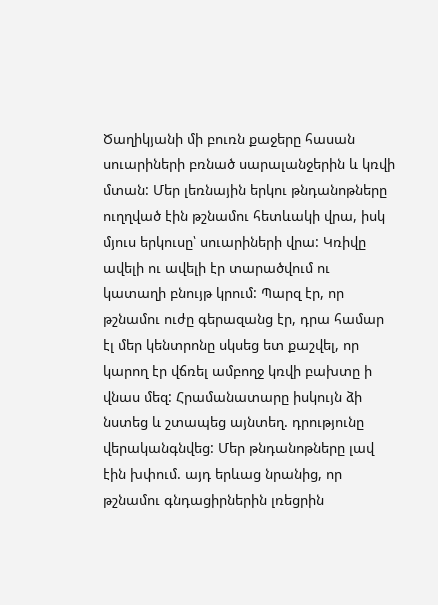Ծաղիկյանի մի բուռն քաջերը հասան սուարիների բռնած սարալանջերին և կռվի մտան: Մեր լեռնային երկու թնդանոթները ուղղված էին թշնամու հետևակի վրա, իսկ մյուս երկուսը՝ սուարիների վրա: Կռիվը ավելի ու ավելի էր տարածվում ու կատաղի բնույթ կրում: Պարզ էր, որ թշնամու ուժը գերազանց էր, դրա համար էլ մեր կենտրոնը սկսեց ետ քաշվել, որ կարող էր վճռել ամբողջ կռվի բախտը ի վնաս մեզ: Հրամանատարը իսկույն ձի նստեց և շտապեց այնտեղ. դրությունը վերականգնվեց: Մեր թնդանոթները լավ էին խփում. այդ երևաց նրանից, որ թշնամու գնդացիրներին լռեցրին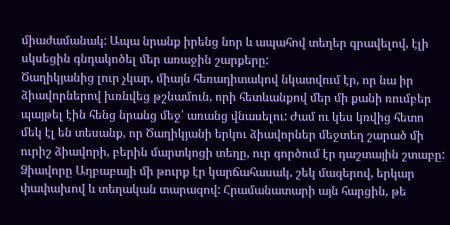միաժամանակ: Ապա նրանք իրենց նոր և ապահով տեղեր գրավելով, էլի սկսեցին գնդակոծել մեր առաջին շարքերը:
Ծաղիկյանից լուր չկար, միայն հեռադիտակով նկատվում էր, որ նա իր ձիավորներով խռնվեց թշնամուն, որի հետևանքով մեր մի քանի ռումբեր պայթել էին հենց նրանց մեջ՝ առանց վնասելու: Ժամ ու կես կռվից հետո մեկ էլ են տեսանք, որ Ծաղիկյանի երկու ձիավորներ մեջտեղ շարած մի ուրիշ ձիավորի, բերին մարտկոցի տեղը, ուր գործում էր դաշտային շտաբը: Ձիավորը Աղբաբայի մի թուրք էր կարճահասակ, շեկ մազերով, երկար փափախով և տեղական տարազով: Հրամանատարի այն հարցին, թե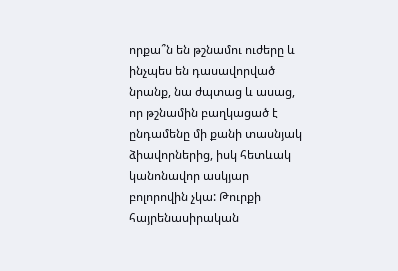որքա՞ն են թշնամու ուժերը և ինչպես են դասավորված նրանք, նա ժպտաց և ասաց, որ թշնամին բաղկացած է ընդամենը մի քանի տասնյակ ձիավորներից, իսկ հետևակ կանոնավոր ասկյար բոլորովին չկա: Թուրքի հայրենասիրական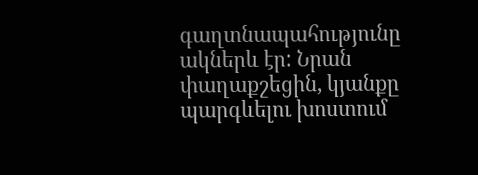գաղտնապահությունը ակներև էր: Նրան փաղաքշեցին, կյանքը պարգևելու խոստում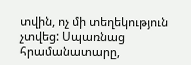տվին, ոչ մի տեղեկություն չտվեց: Սպառնաց հրամանատարը,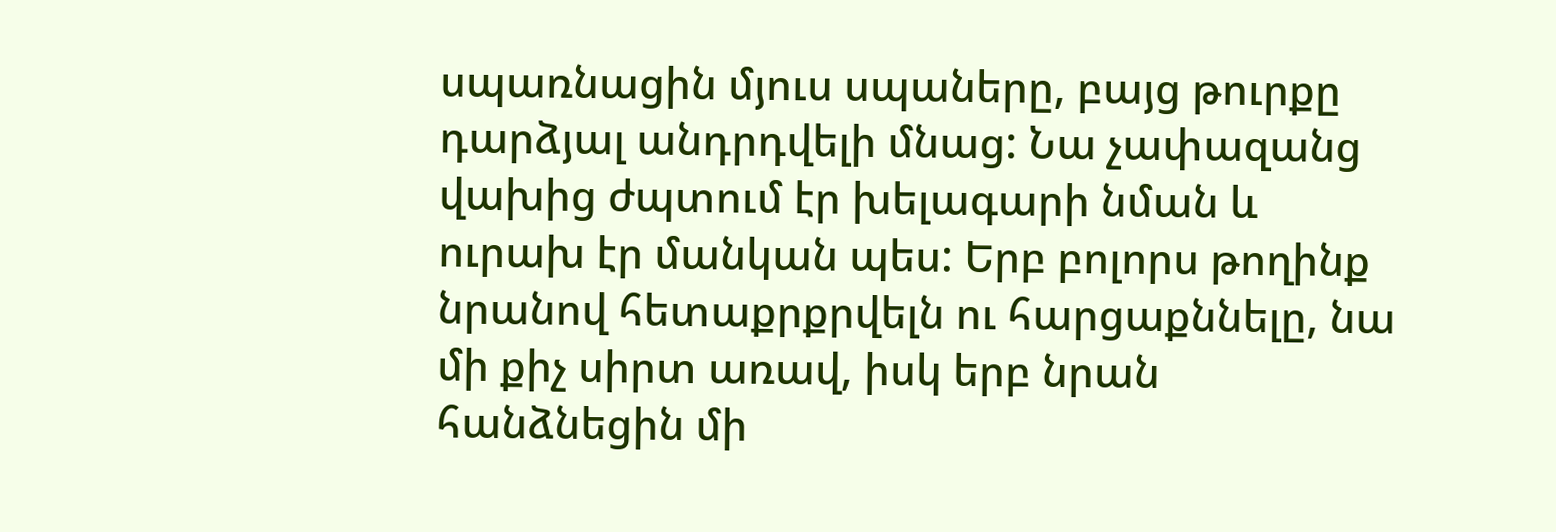սպառնացին մյուս սպաները, բայց թուրքը դարձյալ անդրդվելի մնաց: Նա չափազանց վախից ժպտում էր խելագարի նման և ուրախ էր մանկան պես: Երբ բոլորս թողինք նրանով հետաքրքրվելն ու հարցաքննելը, նա մի քիչ սիրտ առավ, իսկ երբ նրան հանձնեցին մի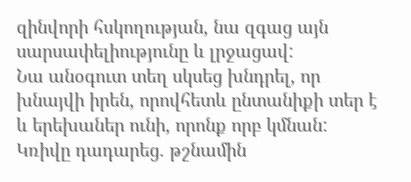զինվորի հսկողության, նա զգաց այն սարսափելիությունը և լրջացավ:
Նա անօգուտ տեղ սկսեց խնդրել, որ խնայվի իրեն, որովհետև ընտանիքի տեր է և երեխաներ ունի, որոնք որբ կմնան: Կռիվը դադարեց. թշնամին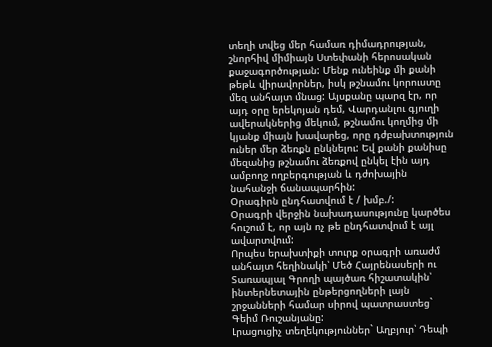տեղի տվեց մեր համառ դիմադրության, շնորհիվ միմիայն Ստեփանի հերոսական քաջագործության: Մենք ունեինք մի քանի թեթև վիրավորներ, իսկ թշնամու կորուստը մեզ անհայտ մնաց: Այսքանը պարզ էր, որ այդ օրը երեկոյան դեմ, Վարդանլու գյուղի ավերակներից մեկում, թշնամու կողմից մի կյանք միայն խավարեց, որը դժբախտություն ուներ մեր ձեռքն ընկնելու: Եվ քանի քանիսը մեզանից թշնամու ձեռքով ընկել էին այդ ամբողջ ողբերգության և դժոխային նահանջի ճանապարհին:
Օրագիրն ընդհատվում է / խմբ./:
Օրագրի վերջին նախադասությունը կարծես հուշում է, որ այն ոչ թե ընդհատվում է այլ ավարտվում:
Որպես երախտիքի տուրք օրագրի առաժմ անհայտ հեղինակի՝ Մեծ Հայրենասերի ու Տառապյալ Գրողի պայծառ հիշատակին՝ ինտերնետային ընթերցողների լայն շրջանների համար սիրով պատրաստեց` Գեիմ Ռուշանյանը:
Լրացուցիչ տեղեկություններ` Աղբյուր՝ Դեպի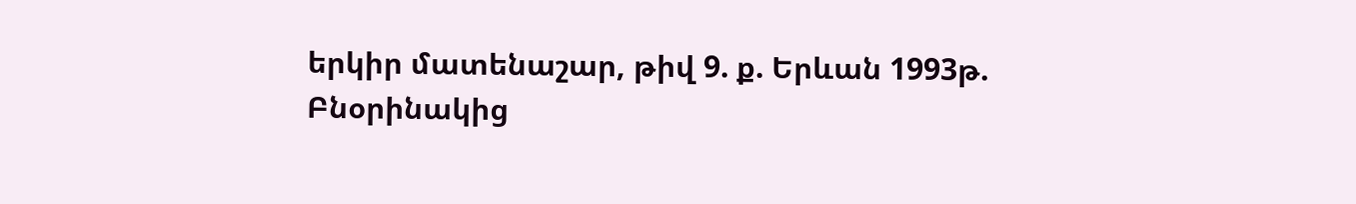երկիր մատենաշար, թիվ 9. ք. Երևան 1993թ.
Բնօրինակից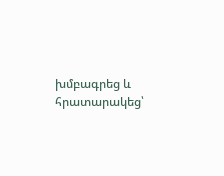խմբագրեց և հրատարակեց՝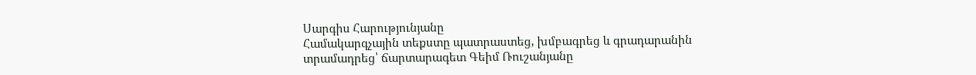Սարգիս Հարությունյանը
Համակարգչային տեքստը պատրաստեց, խմբագրեց և գրադարանին տրամադրեց՝ ճարտարագետ Գեիմ Ռուշանյանը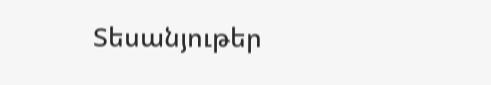Տեսանյութեր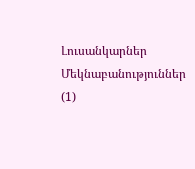Լուսանկարներ
Մեկնաբանություններ (1)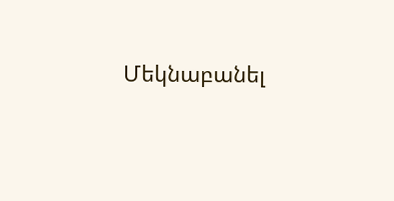Մեկնաբանել